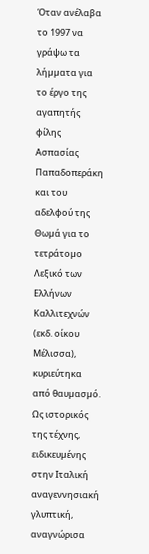Όταν ανέλαβα τo 1997 να γράψω τα λήµµατα για το έργο της αγαπητής φίλης Ασπασίας Παπαδοπεράκη και του αδελφού της Θωµά για το τετράτοµο Λεξικό των Ελλήνων Καλλιτεχνών (εκδ. οίκου Μέλισσα), κυριεύτηκα από θαυµασµό. Ως ιστορικός της τέχνης, ειδικευµένης στην Ιταλική αναγεννησιακή γλυπτική, αναγνώρισα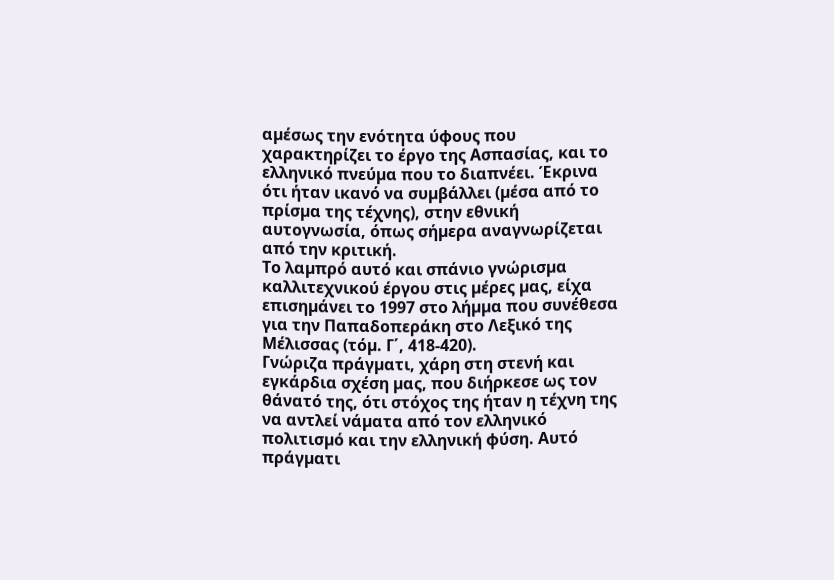αµέσως την ενότητα ύφους που χαρακτηρίζει το έργο της Ασπασίας, και το ελληνικό πνεύµα που το διαπνέει. Έκρινα ότι ήταν ικανό να συµβάλλει (µέσα από το πρίσµα της τέχνης), στην εθνική αυτογνωσία, όπως σήµερα αναγνωρίζεται από την κριτική.
Το λαµπρό αυτό και σπάνιο γνώρισµα καλλιτεχνικού έργου στις µέρες µας, είχα επισηµάνει το 1997 στο λήµµα που συνέθεσα για την Παπαδοπεράκη στο Λεξικό της Μέλισσας (τόµ. Γ΄, 418-420).
Γνώριζα πράγµατι, χάρη στη στενή και εγκάρδια σχέση µας, που διήρκεσε ως τον θάνατό της, ότι στόχος της ήταν η τέχνη της να αντλεί νάµατα από τον ελληνικό πολιτισµό και την ελληνική φύση. Αυτό πράγµατι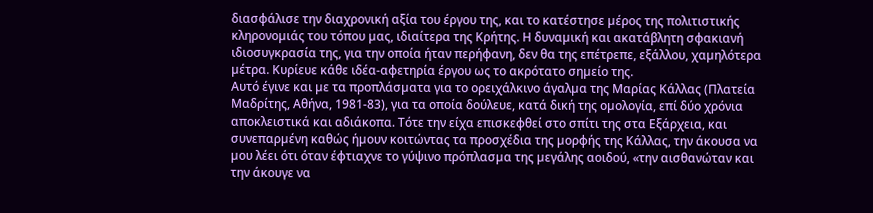διασφάλισε την διαχρονική αξία του έργου της, και το κατέστησε µέρος της πολιτιστικής κληρονοµιάς του τόπου µας, ιδιαίτερα της Κρήτης. Η δυναµική και ακατάβλητη σφακιανή ιδιοσυγκρασία της, για την οποία ήταν περήφανη, δεν θα της επέτρεπε, εξάλλου, χαµηλότερα µέτρα. Κυρίευε κάθε ιδέα-αφετηρία έργου ως το ακρότατο σηµείο της.
Αυτό έγινε και µε τα προπλάσµατα για το ορειχάλκινο άγαλµα της Μαρίας Κάλλας (Πλατεία Μαδρίτης, Αθήνα, 1981-83), για τα οποία δούλευε, κατά δική της οµολογία, επί δύο χρόνια αποκλειστικά και αδιάκοπα. Τότε την είχα επισκεφθεί στο σπίτι της στα Εξάρχεια, και συνεπαρµένη καθώς ήµουν κοιτώντας τα προσχέδια της µορφής της Κάλλας, την άκουσα να µου λέει ότι όταν έφτιαχνε το γύψινο πρόπλασµα της µεγάλης αοιδού, «την αισθανώταν και την άκουγε να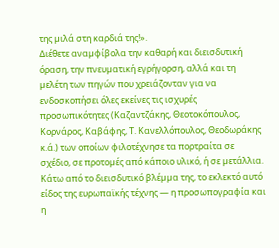της µιλά στη καρδιά της!».
∆ιέθετε αναµφίβολα την καθαρή και διεισδυτική όραση, την πνευµατική εγρήγορση, αλλά και τη µελέτη των πηγών που χρειάζονταν για να ενδοσκοπήσει όλες εκείνες τις ισχυρές προσωπικότητες (Καζαντζάκης, Θεοτοκόπουλος, Κορνάρος, Καβάφης, Τ. Κανελλόπουλος, Θεοδωράκης κ.ά.) των οποίων φιλοτέχνησε τα πορτραίτα σε σχέδιο, σε προτοµές από κάποιο υλικό, ή σε µετάλλια. Κάτω από το διεισδυτικό βλέµµα της, το εκλεκτό αυτό είδος της ευρωπαϊκής τέχνης — η προσωπογραφία και η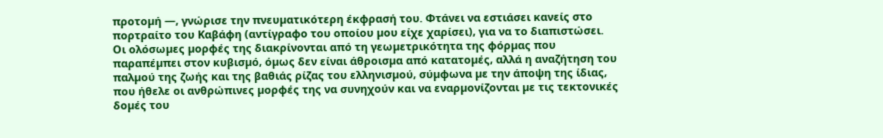προτοµή —, γνώρισε την πνευµατικότερη έκφρασή του. Φτάνει να εστιάσει κανείς στο πορτραίτο του Καβάφη (αντίγραφο του οποίου µου είχε χαρίσει), για να το διαπιστώσει.
Οι ολόσωµες µορφές της διακρίνονται από τη γεωµετρικότητα της φόρµας που παραπέµπει στον κυβισµό, όµως δεν είναι άθροισµα από κατατοµές, αλλά η αναζήτηση του παλµού της ζωής και της βαθιάς ρίζας του ελληνισµού, σύµφωνα µε την άποψη της ίδιας, που ήθελε οι ανθρώπινες µορφές της να συνηχούν και να εναρµονίζονται µε τις τεκτονικές δοµές του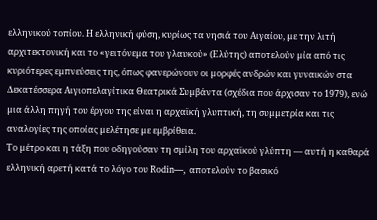ελληνικού τοπίου. Η ελληνική φύση, κυρίως τα νησιά του Αιγαίου, µε την λιτή αρχιτεκτονική και το «γειτόνεµα του γλαυκού» (Ελύτης) αποτελούν µία από τις κυριότερες εµπνεύσεις της, όπως φανερώνουν οι µορφές ανδρών και γυναικών στα ∆εκατέσσερα Αιγιοπελαγίτικα Θεατρικά Συµβάντα (σχέδια που άρχισαν το 1979), ενώ µια άλλη πηγή του έργου της είναι η αρχαϊκή γλυπτική, τη συµµετρία και τις αναλογίες της οποίας µελέτησε µε εµβρίθεια.
Το µέτρο και η τάξη που οδηγούσαν τη σµίλη του αρχαϊκού γλύπτη — αυτή η καθαρά ελληνική αρετή κατά το λόγο του Rodin—, αποτελούν το βασικό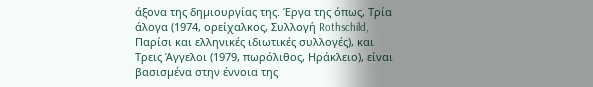άξονα της δηµιουργίας της. Έργα της όπως, Τρία άλογα (1974, ορείχαλκος, Συλλογή Rothschild, Παρίσι και ελληνικές ιδιωτικές συλλογές), και Τρεις Άγγελοι (1979, πωρόλιθος, Ηράκλειο), είναι βασισµένα στην έννοια της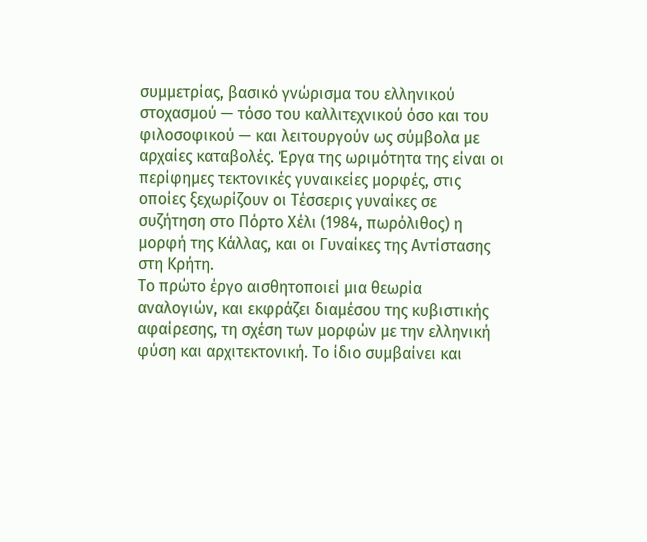συµµετρίας, βασικό γνώρισµα του ελληνικού στοχασµού — τόσο του καλλιτεχνικού όσο και του φιλοσοφικού — και λειτουργούν ως σύµβολα µε αρχαίες καταβολές. Έργα της ωριµότητα της είναι οι περίφηµες τεκτονικές γυναικείες µορφές, στις οποίες ξεχωρίζουν οι Τέσσερις γυναίκες σε συζήτηση στο Πόρτο Χέλι (1984, πωρόλιθος) η µορφή της Κάλλας, και οι Γυναίκες της Αντίστασης στη Κρήτη.
Το πρώτο έργο αισθητοποιεί µια θεωρία αναλογιών, και εκφράζει διαµέσου της κυβιστικής αφαίρεσης, τη σχέση των µορφών µε την ελληνική φύση και αρχιτεκτονική. Το ίδιο συµβαίνει και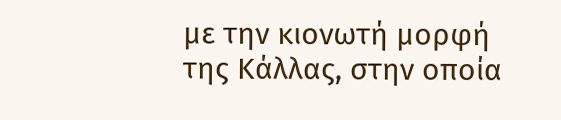µε την κιονωτή µορφή της Κάλλας, στην οποία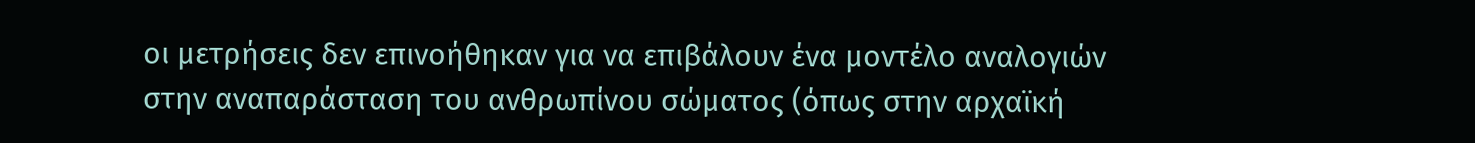οι µετρήσεις δεν επινοήθηκαν για να επιβάλουν ένα µοντέλο αναλογιών στην αναπαράσταση του ανθρωπίνου σώµατος (όπως στην αρχαϊκή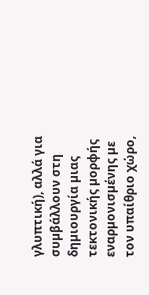γλυπτική), αλλά για συµβάλλουν στη δηµιουργία µιας τεκτονικής µορφής εναρµονισµένης µε τον υπαίθριο χώρο,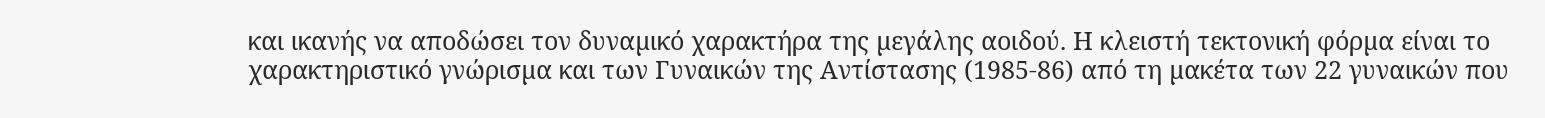και ικανής να αποδώσει τον δυναµικό χαρακτήρα της µεγάλης αοιδού. Η κλειστή τεκτονική φόρµα είναι το χαρακτηριστικό γνώρισµα και των Γυναικών της Αντίστασης (1985-86) από τη µακέτα των 22 γυναικών που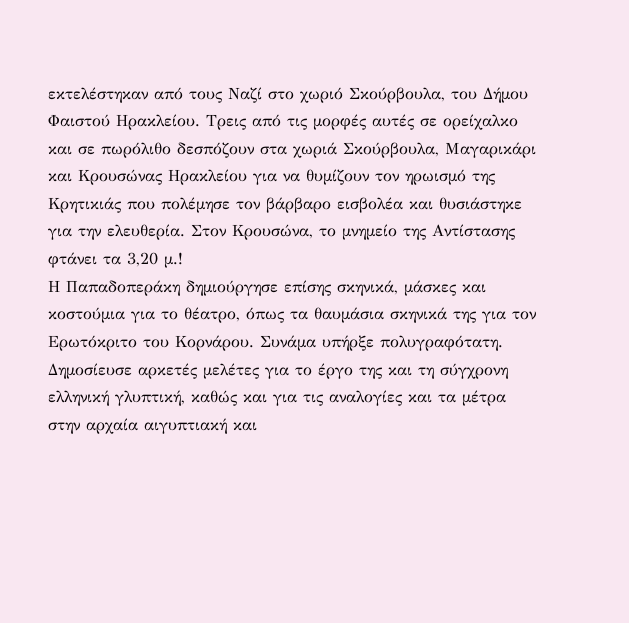εκτελέστηκαν από τους Ναζί στο χωριό Σκούρβουλα, του ∆ήµου Φαιστού Ηρακλείου. Τρεις από τις µορφές αυτές σε ορείχαλκο και σε πωρόλιθο δεσπόζουν στα χωριά Σκούρβουλα, Μαγαρικάρι και Κρουσώνας Ηρακλείου για να θυµίζουν τον ηρωισµό της Κρητικιάς που πολέµησε τον βάρβαρο εισβολέα και θυσιάστηκε για την ελευθερία. Στον Κρουσώνα, το µνηµείο της Αντίστασης φτάνει τα 3,20 µ.!
Η Παπαδοπεράκη δηµιούργησε επίσης σκηνικά, µάσκες και κοστούµια για το θέατρο, όπως τα θαυµάσια σκηνικά της για τον Ερωτόκριτο του Κορνάρου. Συνάµα υπήρξε πολυγραφότατη. ∆ηµοσίευσε αρκετές µελέτες για το έργο της και τη σύγχρονη ελληνική γλυπτική, καθώς και για τις αναλογίες και τα µέτρα στην αρχαία αιγυπτιακή και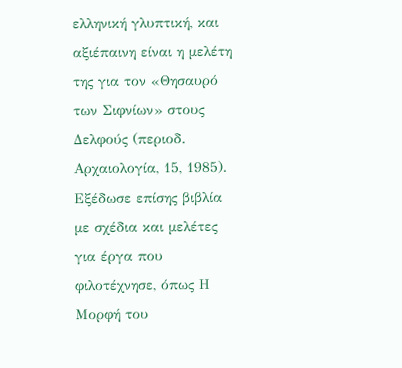ελληνική γλυπτική, και αξιέπαινη είναι η µελέτη της για τον «Θησαυρό των Σιφνίων» στους ∆ελφούς (περιοδ. Αρχαιολογία, 15, 1985). Εξέδωσε επίσης βιβλία µε σχέδια και µελέτες για έργα που φιλοτέχνησε, όπως Η Μορφή του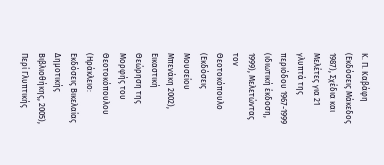Κ. Π. Καβάφη (Εκδόσεις Μάκεδος 1987), Σχέδια και Μελέτες για 21 γλυπτά της περιόδου 1967-1999 (ιδιωτική έκδοση, 1999), Μελετώντας τον Θεοτοκόπουλο (Εκδόσεις Μουσείου Μπενάκη 2002), Εικαστική Θεώρηση της Μορφής του Θεοτοκόπουλου (Ηράκλειο: Εκδόσεις Βικελαίας ∆ηµοτικής Βιβλιοθήκης, 2005), Περί Γλυπτικής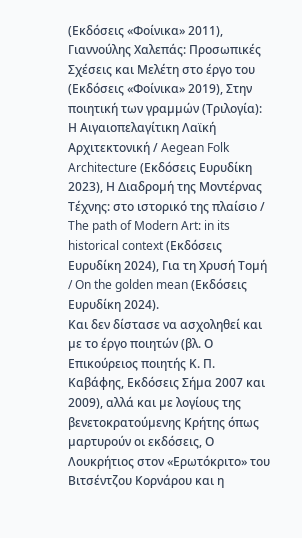(Εκδόσεις «Φοίνικα» 2011), Γιαννούλης Χαλεπάς: Προσωπικές Σχέσεις και Μελέτη στο έργο του (Εκδόσεις «Φοίνικα» 2019), Στην ποιητική των γραµµών (Τριλογία): Η Αιγαιοπελαγίτικη Λαϊκή Αρχιτεκτονική / Aegean Folk Architecture (Εκδόσεις Ευρυδίκη 2023), Η ∆ιαδροµή της Μοντέρνας Τέχνης: στο ιστορικό της πλαίσιο / The path of Modern Art: in its historical context (Εκδόσεις Ευρυδίκη 2024), Για τη Χρυσή Τοµή / On the golden mean (Εκδόσεις Ευρυδίκη 2024).
Και δεν δίστασε να ασχοληθεί και µε το έργο ποιητών (βλ. Ο Επικούρειος ποιητής Κ. Π. Καβάφης, Εκδόσεις Σήµα 2007 και 2009), αλλά και µε λογίους της βενετοκρατούµενης Κρήτης όπως µαρτυρούν οι εκδόσεις, Ο Λουκρήτιος στον «Ερωτόκριτο» του Βιτσέντζου Κορνάρου και η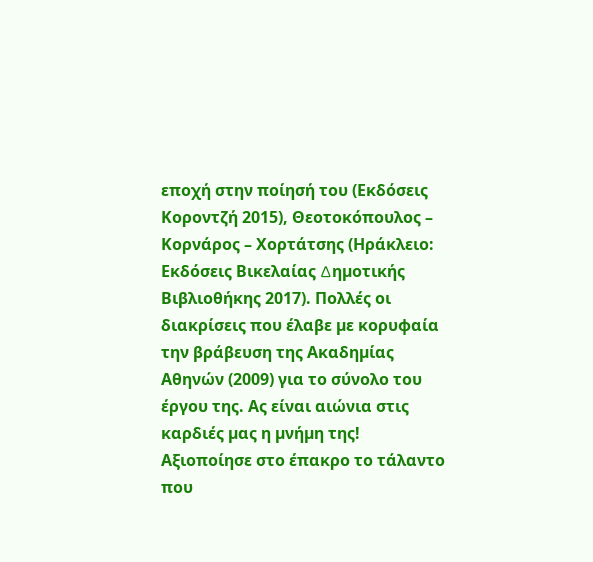εποχή στην ποίησή του (Εκδόσεις Κοροντζή 2015), Θεοτοκόπουλος – Κορνάρος – Χορτάτσης (Ηράκλειο: Εκδόσεις Βικελαίας ∆ηµοτικής Βιβλιοθήκης 2017). Πολλές οι διακρίσεις που έλαβε µε κορυφαία την βράβευση της Ακαδηµίας Αθηνών (2009) για το σύνολο του έργου της. Ας είναι αιώνια στις καρδιές µας η µνήµη της! Aξιοποίησε στο έπακρο το τάλαντο που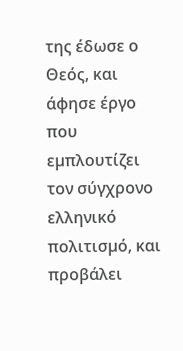της έδωσε ο Θεός, και άφησε έργο που εµπλουτίζει τον σύγχρονο ελληνικό πολιτισµό, και προβάλει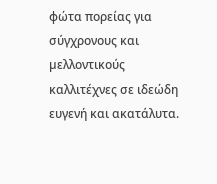φώτα πορείας για σύγχρονους και µελλοντικούς καλλιτέχνες σε ιδεώδη ευγενή και ακατάλυτα.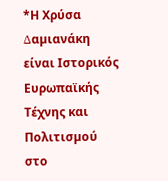*Η Χρύσα ∆αµιανάκη είναι Ιστορικός Ευρωπαϊκής Τέχνης και Πολιτισµού στο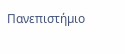Πανεπιστήµιο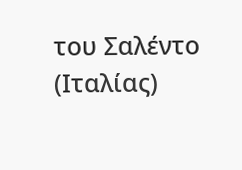του Σαλέντο (Ιταλίας)